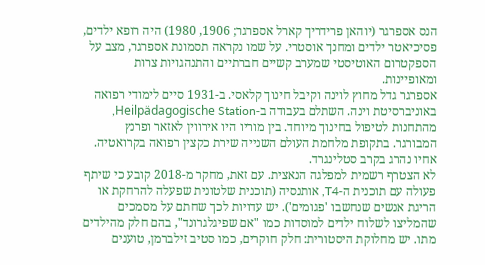הנס אספרגר (יוהאן פרידריך קארל אספרגר; 1906, 1980) היה רופא ילדים, פסיכיאטר ילדים ומחנך אוסטרי. על שמו נקראה תסמונת אספרגר, מצב על הספקטרום האוטיסטי שמערב קשיים חברתיים והתנהגויות צרות ומאופיינות.
אספרגר גדל מחוץ לוינה וקיבל חינוך קלאסי. ב-1931 סיים לימודי רפואה באוניברסיטת וינה. השתלם בעבודה ב-Heilpädagogische Station, מהתחנות לטיפול בחינוך מיוחד. בין מוריו היו אירווין לאזאר ופרנץ המבורגר. בתקופת מלחמת העולם השנייה שירת כקצין רפואה בקרואטיה. אחיו נהרג בקרב סטלינגרד.
לא הצטרף רשמית למפלגה הנאצית. עם זאת, מחקר מ-2018 קובע כי שיתף פעולה עם תוכנית ה-T4, אותנסיה (תוכנית שלטונית שפעלה להרחקת או הריגת אנשים שנחשבו 'פגומים'). יש עדויות לכך שחתם על מסמכים שהמליצו לשלוח ילדים למוסדות כמו "אם שפיגלגרונד", בהם חלק מהילדים מתו. יש מחלוקת היסטורית: חלק חוקרים, כמו סטיב זילברמן, טוענים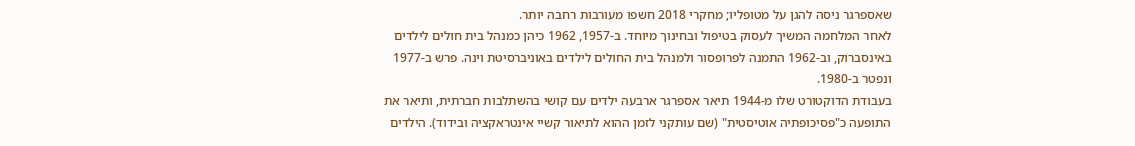שאספרגר ניסה להגן על מטופליו; מחקרי 2018 חשפו מעורבות רחבה יותר.
לאחר המלחמה המשיך לעסוק בטיפול ובחינוך מיוחד. ב-1957, 1962 כיהן כמנהל בית חולים לילדים באינסברוק, וב-1962 התמנה לפרופסור ולמנהל בית החולים לילדים באוניברסיטת וינה. פרש ב-1977 ונפטר ב-1980.
בעבודת הדוקטורט שלו מ-1944 תיאר אספרגר ארבעה ילדים עם קושי בהשתלבות חברתית, ותיאר את התופעה כ"פסיכופתיה אוטיסטית" (שם עותקני לזמן ההוא לתיאור קשיי אינטראקציה ובידוד). הילדים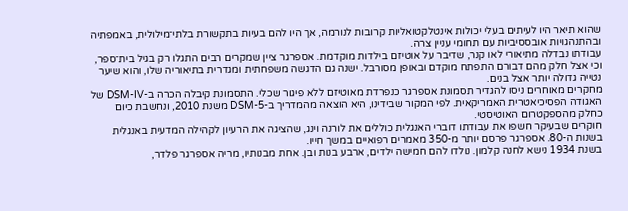שהוא תיאר היו לעיתים בעלי יכולות אינטלקטואליות קרובות לנורמה, אך היו להם בעיות בתקשורת בלתי־מילולית, באמפתיה ובהתנהגויות אובססיביות עם תחומי עניין צרה.
עבודתו נבדלה מתיאורי לאו קנר, שדיבר על אוטיזם בילדות מוקדמת. אספרגר ציין שמקרים רבים התגלו רק בגיל בית־ספר, וכי אצל חלק מהם דבורם התפתח מוקדם ובאופן מסורבל. ישנה גם הדגשה משפחתית ומגדרית בתיאוריה שלו, והוא שיער נטייה גדולה יותר אצל בנים.
מחקרים מאוחרים ניסו להגדיר תסמונת אספרגר כנפרדת מאוטיזם ללא פיגור שכלי. התסמונת קיבלה הכרה ב-DSM-IV של האגודה הפסיכיאטרית האמריקאית. לפי המקור שבידינו, היא הוצאה מהמדריך ב-DSM-5 משנת 2010, ונחשבת כיום כחלק מהספקטרום האוטיסטי.
חוקרים שבעיקר חשפו את עבודתו דוברי האנגלית כוללים את לורנה וינג, שהציגה את הרעיון לקהילה המדעית באנגלית בשנות ה-80. אספרגר פרסם יותר מ-350 מאמרים רפואיים במשך חייו.
בשנת 1934 נישא לחנה קלמון. נולדו להם חמישה ילדים, ארבע בנות ובן. אחת מבנותיו, מריה אספרגר פלדר,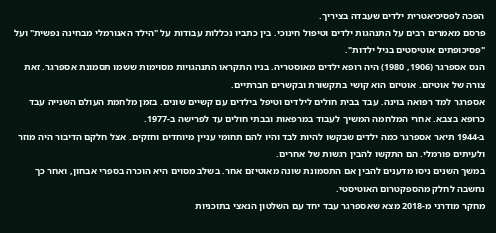הפכה לפסיכיאטרית ילדים שעבדה בציריך.
פרסם מאמרים רבים על התנהגות ילדים וטיפול חינוכי. בין כתביו נכללות עבודות על "הילד האנורמלי מבחינה נפשית" ועל "פסיכופתים אוטיסטים בגיל ילדות".
הנס אספרגר (1906, 1980) היה רופא ילדים מאוסטריה. בניו התקראו התנהגויות מסוימות ששמו תסמונת אספרגר. זאת צורה של אוטיזם. אוטיזם הוא קושי בתקשורת ובקשרים חברתיים.
אספרגר למד רפואה בוינה. עבד בבית חולים לילדים וטיפל בילדים עם קשיים שונים. בזמן מלחמת העולם השנייה עבד כרופא בצבא. אחרי המלחמה המשיך לעבוד במרפאות ובבתי חולים עד לפרישה ב-1977.
ב-1944 תיאר אספרגר כמה ילדים שבקשו להיות לבד והיו להם תחומי עניין מיוחדים וחזקים. אצל חלקם הדיבור היה מוזר ולעיתים פורמלי. הם התקשו להבין רגשות של אחרים.
במשך השנים ניסו מדענים להבין אם התסמונת שונה מאוטיזם אחר. בשלב מסוים היא הוכרה בספרי אבחון, ואחר כך נחשבה לחלק מהספקטרום האוטיסטי.
מחקר מודרני מ-2018 מצא שאספרגר עבד יחד עם השלטון הנאצי בתוכניות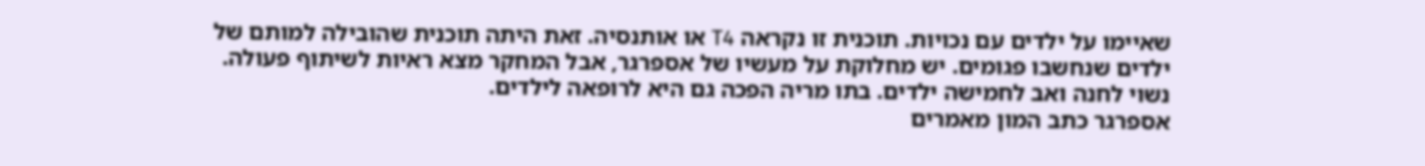שאיימו על ילדים עם נכויות. תוכנית זו נקראה T4 או אותנסיה. זאת היתה תוכנית שהובילה למותם של ילדים שנחשבו פגומים. יש מחלוקת על מעשיו של אספרגר, אבל המחקר מצא ראיות לשיתוף פעולה.
נשוי לחנה ואב לחמישה ילדים. בתו מריה הפכה גם היא לרופאה לילדים.
אספרגר כתב המון מאמרים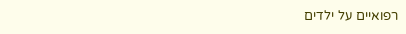רפואיים על ילדים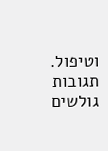וטיפול.
תגובות גולשים